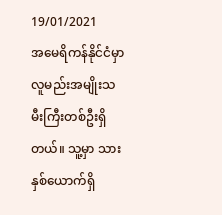19/01/2021
အမေရိကန်နိုင်ငံမှာ လူမည်းအမျိုးသမီးကြီးတစ်ဦးရှိတယ်။ သူ့မှာ သားနှစ်ယောက်ရှိ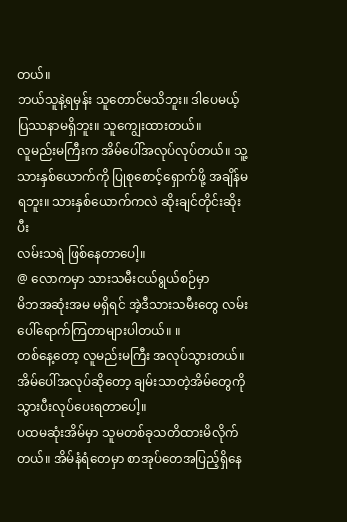တယ်။
ဘယ်သူနဲ့ရမှန်း သူတောင်မသိဘူး။ ဒါပေမယ့် ပြဿနာမရှိဘူး။ သူကျွေးထားတယ်။
လူမည်းမကြီးက အိမ်ပေါ်အလုပ်လုပ်တယ်။ သူ့သားနှစ်ယောက်ကို ပြုစုစောင့်ရှောက်ဖို့ အချိန်မရဘူး။ သားနှစ်ယောက်ကလဲ ဆိုးချင်တိုင်းဆိုးပီး
လမ်းသရဲ ဖြစ်နေတာပေါ့။
@ လောကမှာ သားသမီးငယ်ရွယ်စဉ်မှာ
မိဘအဆုံးအမ မရှိရင် အဲ့ဒီသားသမီးတွေ လမ်းပေါ်ရောက်ကြတာများပါတယ်။ ။
တစ်နေ့တော့ လူမည်းမကြီး အလုပ်သွားတယ်။ အိမ်ပေါ်အလုပ်ဆိုတော့ ချမ်းသာတဲ့အိမ်တွေကို သွားပီးလုပ်ပေးရတာပေါ့။
ပထမဆုံးအိမ်မှာ သူမတစ်ခုသတိထားမိလိုက်တယ်။ အိမ်နံရံတေမှာ စာအုပ်တေအပြည့်ရှိနေ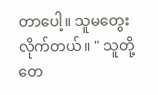တာပေါ့။ သူမတွေးလိုက်တယ်။ " သူတို့တေ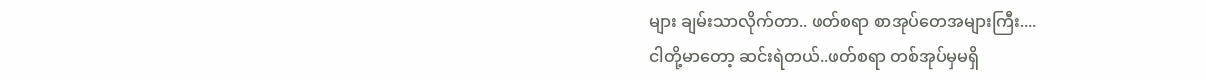များ ချမ်းသာလိုက်တာ.. ဖတ်စရာ စာအုပ်တေအများကြီး....
ငါတို့မာတော့ ဆင်းရဲတယ်..ဖတ်စရာ တစ်အုပ်မှမရှိ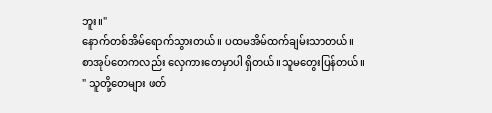ဘူး။"
နောက်တစ်အိမ်ရောက်သွားတယ်။ ပထမအိမ်ထက်ချမ်းသာတယ်။
စာအုပ်တေကလည်း လှေကားတေမှာပါ ရှိတယ်။သူမတွေးပြန်တယ်။
" သူတို့တေများ ဖတ်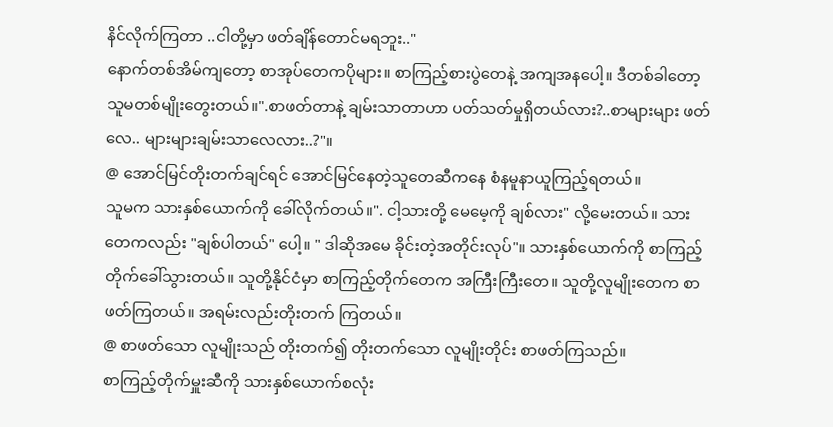နိင်လိုက်ကြတာ ..ငါတို့မှာ ဖတ်ချိန်တောင်မရဘူး.."
နောက်တစ်အိမ်ကျတော့ စာအုပ်တေကပိုများ။ စာကြည့်စားပွဲတေနဲ့ အကျအနပေါ့။ ဒီတစ်ခါတော့ သူမတစ်မျိုးတွေးတယ်။".စာဖတ်တာနဲ့ ချမ်းသာတာဟာ ပတ်သတ်မှုရှိတယ်လား?..စာများများ ဖတ်လေ.. များများချမ်းသာလေလား..?"။
@ အောင်မြင်တိုးတက်ချင်ရင် အောင်မြင်နေတဲ့သူတေဆီကနေ စံနမူနာယူကြည့်ရတယ်။
သူမက သားနှစ်ယောက်ကို ခေါ်လိုက်တယ်။". ငါ့သားတို့ မေမေ့ကို ချစ်လား" လို့မေးတယ်။ သားတေကလည်း "ချစ်ပါတယ်" ပေါ့။ " ဒါဆိုအမေ ခိုင်းတဲ့အတိုင်းလုပ်"။ သားနှစ်ယောက်ကို စာကြည့်တိုက်ခေါ်သွားတယ်။ သူတို့နိုင်ငံမှာ စာကြည့်တိုက်တေက အကြီးကြီးတေ။ သူတို့လူမျိုးတေက စာဖတ်ကြတယ်။ အရမ်းလည်းတိုးတက် ကြတယ်။
@ စာဖတ်သော လူမျိုးသည် တိုးတက်၍ တိုးတက်သော လူမျိုးတိုင်း စာဖတ်ကြသည်။
စာကြည့်တိုက်မှူးဆီကို သားနှစ်ယောက်စလုံး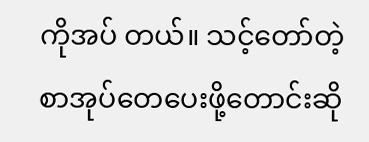ကိုအပ် တယ်။ သင့်တော်တဲ့စာအုပ်တေပေးဖို့တောင်းဆို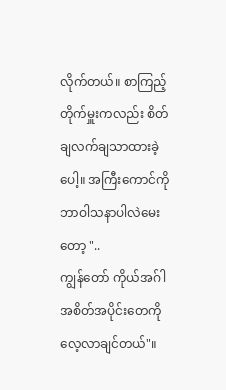လိုက်တယ်။ စာကြည့်တိုက်မှူးကလည်း စိတ်ချလက်ချသာထားခဲ့ပေါ့။ အကြီးကောင်ကို ဘာဝါသနာပါလဲမေးတော့ "..
ကျွန်တော် ကိုယ်အဂ်ါအစိတ်အပိုင်းတေကို လေ့လာချင်တယ်"။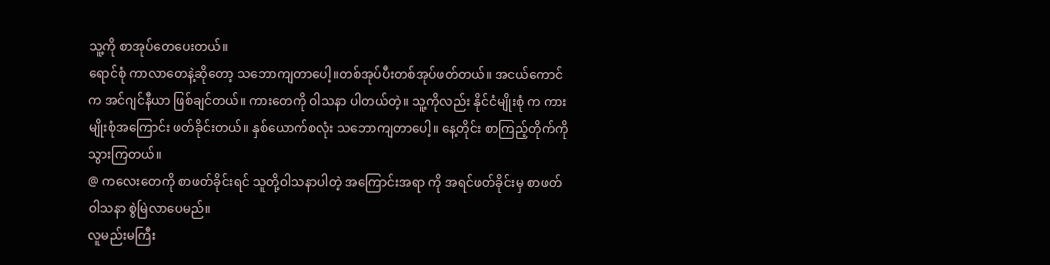သူ့ကို စာအုပ်တေပေးတယ်။
ရောင်စုံ ကာလာတေနဲ့ဆိုတော့ သဘောကျတာပေါ့။တစ်အုပ်ပီးတစ်အုပ်ဖတ်တယ်။ အငယ်ကောင်က အင်ဂျင်နီယာ ဖြစ်ချင်တယ်။ ကားတေကို ဝါသနာ ပါတယ်တဲ့။ သူ့ကိုလည်း နိုင်ငံမျိုးစုံ က ကားမျိုးစုံအကြောင်း ဖတ်ခိုင်းတယ်။ နှစ်ယောက်စလုံး သဘောကျတာပေါ့။ နေ့တိုင်း စာကြည့်တိုက်ကိုသွားကြတယ်။
@ ကလေးတေကို စာဖတ်ခိုင်းရင် သူတို့ဝါသနာပါတဲ့ အကြောင်းအရာ ကို အရင်ဖတ်ခိုင်းမှ စာဖတ်ဝါသနာ စွဲမြဲလာပေမည်။
လူမည်းမကြီး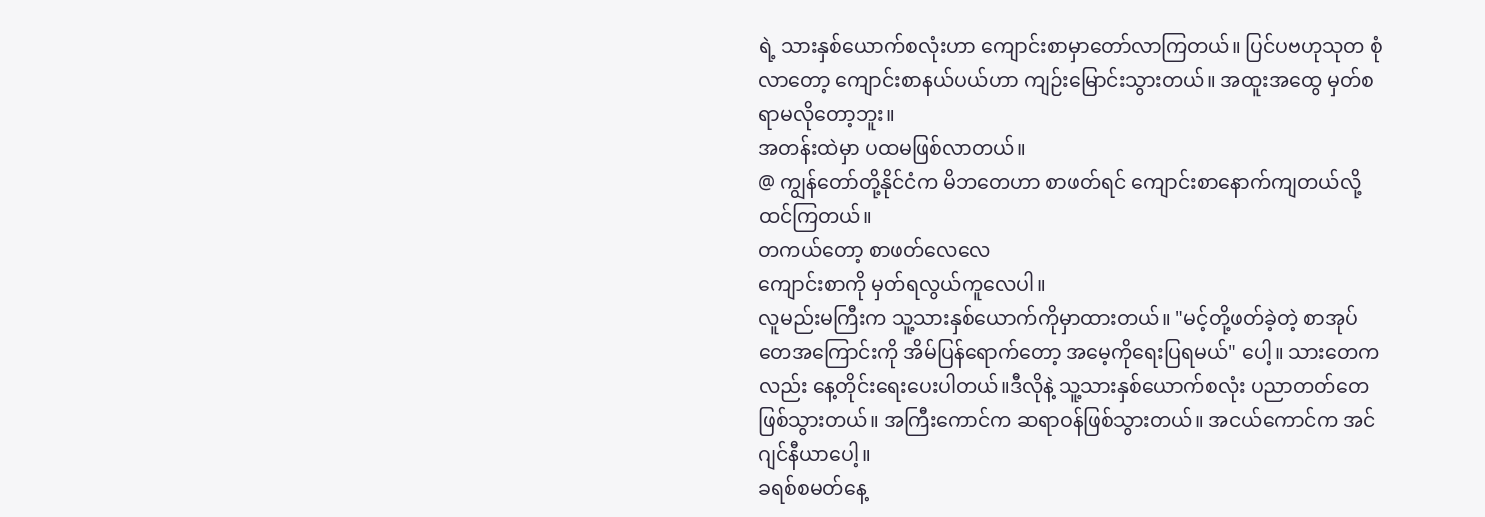ရဲ့ သားနှစ်ယောက်စလုံးဟာ ကျောင်းစာမှာတော်လာကြတယ်။ ပြင်ပဗဟုသုတ စုံလာတော့ ကျောင်းစာနယ်ပယ်ဟာ ကျဉ်းမြောင်းသွားတယ်။ အထူးအထွေ မှတ်စရာမလိုတော့ဘူး။
အတန်းထဲမှာ ပထမဖြစ်လာတယ်။
@ ကျွန်တော်တို့နိုင်ငံက မိဘတေဟာ စာဖတ်ရင် ကျောင်းစာနောက်ကျတယ်လို့ ထင်ကြတယ်။
တကယ်တော့ စာဖတ်လေလေ
ကျောင်းစာကို မှတ်ရလွယ်ကူလေပါ။
လူမည်းမကြီးက သူ့သားနှစ်ယောက်ကိုမှာထားတယ်။ "မင့်တို့ဖတ်ခဲ့တဲ့ စာအုပ်တေအကြောင်းကို အိမ်ပြန်ရောက်တော့ အမေ့ကိုရေးပြရမယ်" ပေါ့။ သားတေကလည်း နေ့တိုင်းရေးပေးပါတယ်။ဒီလိုနဲ့ သူ့သားနှစ်ယောက်စလုံး ပညာတတ်တေဖြစ်သွားတယ်။ အကြီးကောင်က ဆရာဝန်ဖြစ်သွားတယ်။ အငယ်ကောင်က အင်ဂျင်နီယာပေါ့။
ခရစ်စမတ်နေ့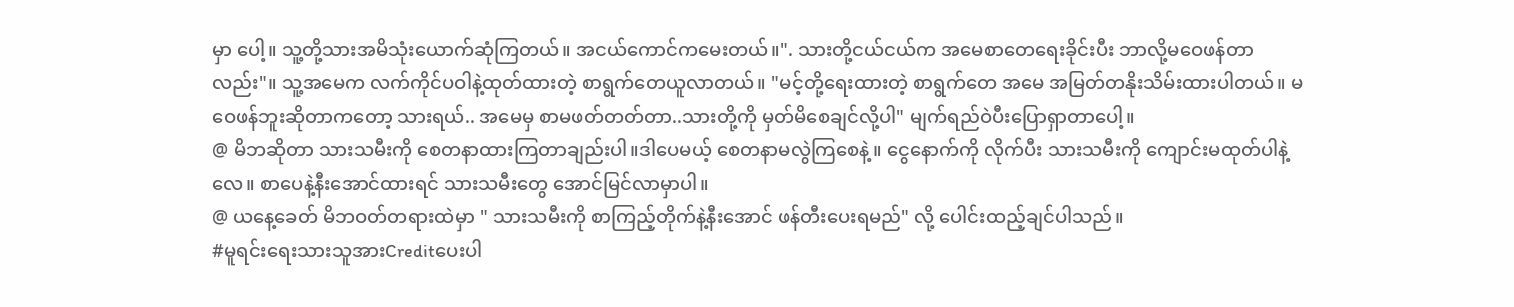မှာ ပေါ့။ သူ့တို့သားအမိသုံးယောက်ဆုံကြတယ်။ အငယ်ကောင်ကမေးတယ်။". သားတို့ငယ်ငယ်က အမေစာတေရေးခိုင်းပီး ဘာလို့မဝေဖန်တာလည်း"။ သူ့အမေက လက်ကိုင်ပဝါနဲ့ထုတ်ထားတဲ့ စာရွက်တေယူလာတယ်။ "မင့်တို့ရေးထားတဲ့ စာရွက်တေ အမေ အမြတ်တနိုးသိမ်းထားပါတယ်။ မဝေဖန်ဘူးဆိုတာကတော့ သားရယ်.. အမေမှ စာမဖတ်တတ်တာ..သားတို့ကို မှတ်မိစေချင်လို့ပါ" မျက်ရည်ဝဲပီးပြောရှာတာပေါ့။
@ မိဘဆိုတာ သားသမီးကို စေတနာထားကြတာချည်းပါ။ဒါပေမယ့် စေတနာမလွဲကြစေနဲ့။ ငွေနောက်ကို လိုက်ပီး သားသမီးကို ကျောင်းမထုတ်ပါနဲ့လေ။ စာပေနဲ့နီးအောင်ထားရင် သားသမီးတွေ အောင်မြင်လာမှာပါ။
@ ယနေ့ခေတ် မိဘဝတ်တရားထဲမှာ " သားသမီးကို စာကြည့်တိုက်နဲ့နီးအောင် ဖန်တီးပေးရမည်" လို့ ပေါင်းထည့်ချင်ပါသည်။
#မူရင်းရေးသားသူအားCreditပေးပါ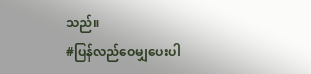သည်။
#ပြန်လည်ဝေမျှပေးပါ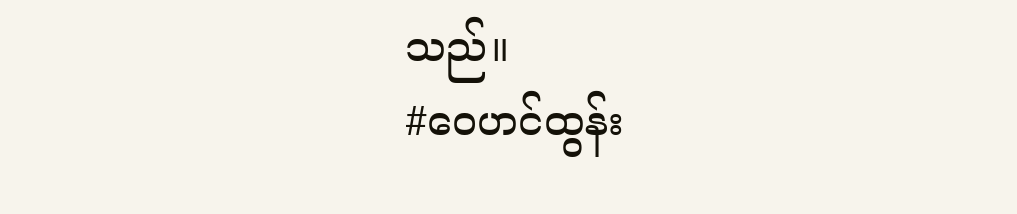သည်။
#ဝေဟင်ထွန်း